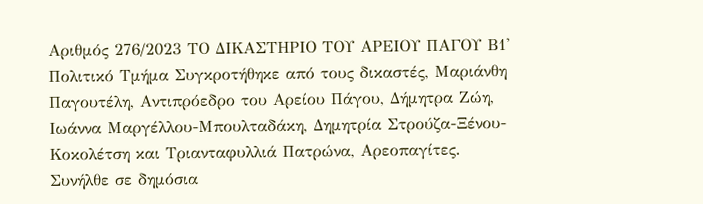Αριθμός 276/2023 ΤΟ ΔΙΚΑΣΤΗΡΙΟ ΤΟΥ ΑΡΕΙΟΥ ΠΑΓΟΥ Β1' Πολιτικό Τμήμα Συγκροτήθηκε από τους δικαστές, Μαριάνθη Παγουτέλη, Αντιπρόεδρο του Αρείου Πάγου, Δήμητρα Ζώη, Ιωάννα Μαργέλλου-Μπουλταδάκη, Δημητρία Στρούζα-Ξένου-Κοκολέτση και Τριανταφυλλιά Πατρώνα, Αρεοπαγίτες. Συνήλθε σε δημόσια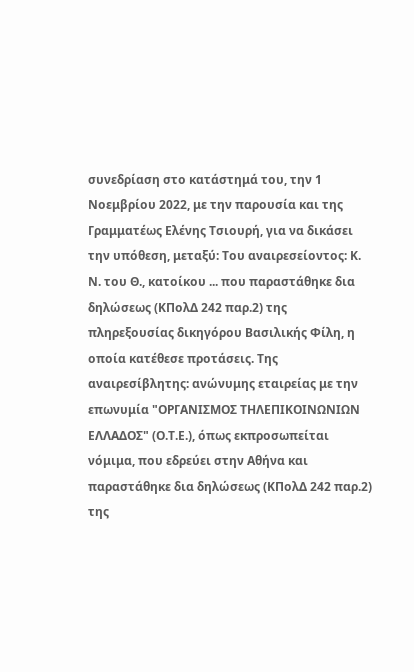συνεδρίαση στο κατάστημά του, την 1 Νοεμβρίου 2022, με την παρουσία και της Γραμματέως Ελένης Τσιουρή, για να δικάσει την υπόθεση, μεταξύ: Του αναιρεσείοντος: Κ. Ν. του Θ., κατοίκου ... που παραστάθηκε δια δηλώσεως (ΚΠολΔ 242 παρ.2) της πληρεξουσίας δικηγόρου Βασιλικής Φίλη, η οποία κατέθεσε προτάσεις. Της αναιρεσίβλητης: ανώνυμης εταιρείας με την επωνυμία "ΟΡΓΑΝΙΣΜΟΣ ΤΗΛΕΠΙΚΟΙΝΩΝΙΩΝ ΕΛΛΑΔΟΣ" (Ο.Τ.Ε.), όπως εκπροσωπείται νόμιμα, που εδρεύει στην Αθήνα και παραστάθηκε δια δηλώσεως (ΚΠολΔ 242 παρ.2) της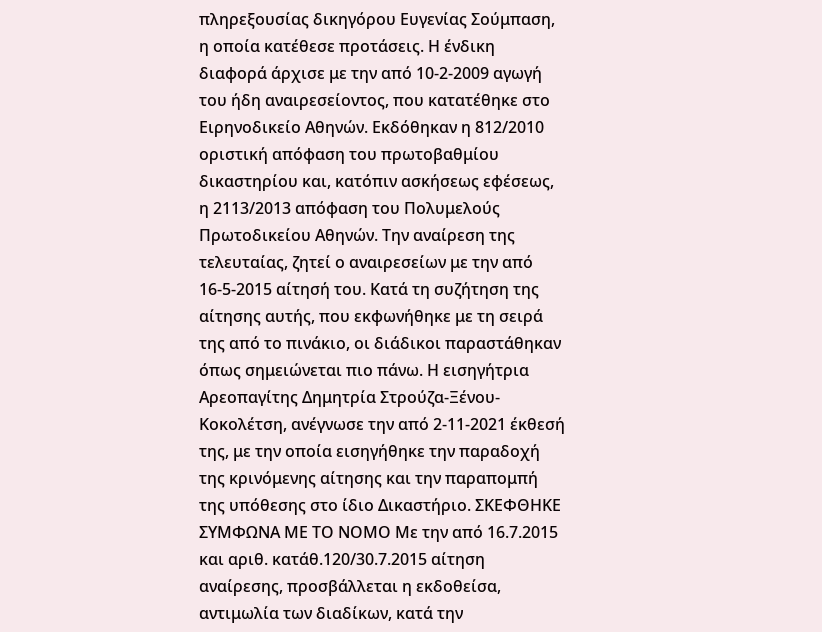πληρεξουσίας δικηγόρου Ευγενίας Σούμπαση, η οποία κατέθεσε προτάσεις. Η ένδικη διαφορά άρχισε με την από 10-2-2009 αγωγή του ήδη αναιρεσείοντος, που κατατέθηκε στο Ειρηνοδικείο Αθηνών. Εκδόθηκαν η 812/2010 οριστική απόφαση του πρωτοβαθμίου δικαστηρίου και, κατόπιν ασκήσεως εφέσεως, η 2113/2013 απόφαση του Πολυμελούς Πρωτοδικείου Αθηνών. Την αναίρεση της τελευταίας, ζητεί ο αναιρεσείων με την από 16-5-2015 αίτησή του. Κατά τη συζήτηση της αίτησης αυτής, που εκφωνήθηκε με τη σειρά της από το πινάκιο, οι διάδικοι παραστάθηκαν όπως σημειώνεται πιο πάνω. Η εισηγήτρια Αρεοπαγίτης Δημητρία Στρούζα-Ξένου-Κοκολέτση, ανέγνωσε την από 2-11-2021 έκθεσή της, με την οποία εισηγήθηκε την παραδοχή της κρινόμενης αίτησης και την παραπομπή της υπόθεσης στο ίδιο Δικαστήριο. ΣΚΕΦΘΗΚΕ ΣΥΜΦΩΝΑ ΜΕ ΤΟ ΝΟΜΟ Με την από 16.7.2015 και αριθ. κατάθ.120/30.7.2015 αίτηση αναίρεσης, προσβάλλεται η εκδοθείσα, αντιμωλία των διαδίκων, κατά την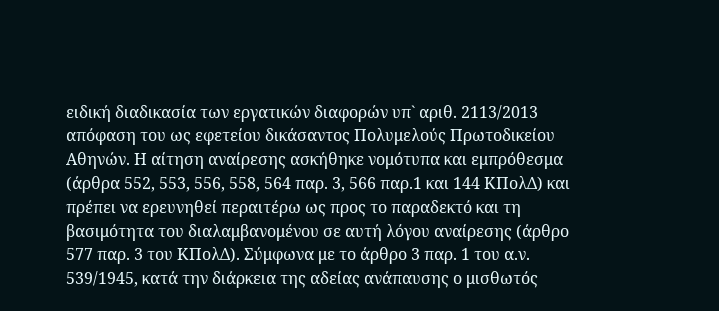ειδική διαδικασία των εργατικών διαφορών υπ` αριθ. 2113/2013 απόφαση του ως εφετείου δικάσαντος Πολυμελούς Πρωτοδικείου Αθηνών. Η αίτηση αναίρεσης ασκήθηκε νομότυπα και εμπρόθεσμα (άρθρα 552, 553, 556, 558, 564 παρ. 3, 566 παρ.1 και 144 ΚΠολΔ) και πρέπει να ερευνηθεί περαιτέρω ως προς το παραδεκτό και τη βασιμότητα του διαλαμβανομένου σε αυτή λόγου αναίρεσης (άρθρο 577 παρ. 3 του ΚΠολΔ). Σύμφωνα με το άρθρο 3 παρ. 1 του α.ν. 539/1945, κατά την διάρκεια της αδείας ανάπαυσης ο μισθωτός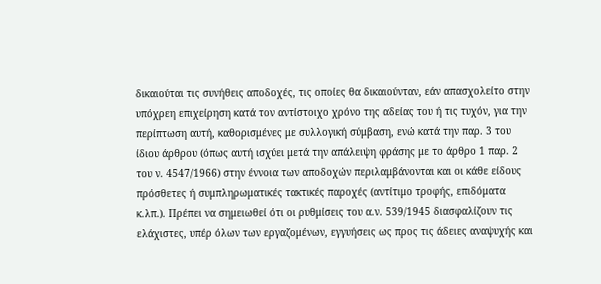δικαιούται τις συνήθεις αποδοχές, τις οποίες θα δικαιούνταν, εάν απασχολείτο στην υπόχρεη επιχείρηση κατά τον αντίστοιχο χρόνο της αδείας του ή τις τυχόν, για την περίπτωση αυτή, καθορισμένες με συλλογική σύμβαση, ενώ κατά την παρ. 3 του ίδιου άρθρου (όπως αυτή ισχύει μετά την απάλειψη φράσης με το άρθρο 1 παρ. 2 του ν. 4547/1966) στην έννοια των αποδοχών περιλαμβάνονται και οι κάθε είδους πρόσθετες ή συμπληρωματικές τακτικές παροχές (αντίτιμο τροφής, επιδόματα κ.λπ.). Πρέπει να σημειωθεί ότι οι ρυθμίσεις του α.ν. 539/1945 διασφαλίζουν τις ελάχιστες, υπέρ όλων των εργαζομένων, εγγυήσεις ως προς τις άδειες αναψυχής και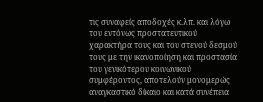τις συναφείς αποδοχές κ.λπ. και λόγω του εντόνως προστατευτικού χαρακτήρα τους και του στενού δεσμού τους με την ικανοποίηση και προστασία του γενικότερου κοινωνικού συμφέροντος, αποτελούν μονομερώς αναγκαστικό δίκαιο και κατά συνέπεια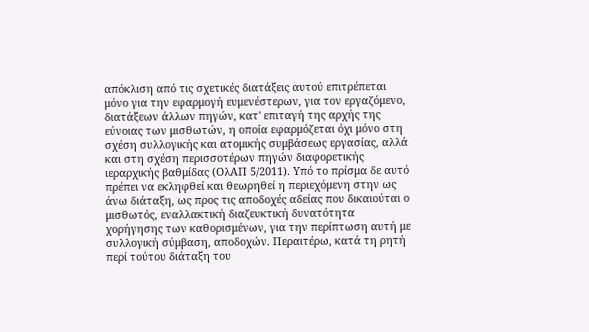απόκλιση από τις σχετικές διατάξεις αυτού επιτρέπεται μόνο για την εφαρμογή ευμενέστερων, για τον εργαζόμενο, διατάξεων άλλων πηγών, κατ' επιταγή της αρχής της εύνοιας των μισθωτών, η οποία εφαρμόζεται όχι μόνο στη σχέση συλλογικής και ατομικής συμβάσεως εργασίας, αλλά και στη σχέση περισσοτέρων πηγών διαφορετικής ιεραρχικής βαθμίδας (ΟλΑΠ 5/2011). Υπό το πρίσμα δε αυτό πρέπει να εκληφθεί και θεωρηθεί η περιεχόμενη στην ως άνω διάταξη, ως προς τις αποδοχές αδείας που δικαιούται ο μισθωτός, εναλλακτική διαζευκτική δυνατότητα χορήγησης των καθορισμένων, για την περίπτωση αυτή με συλλογική σύμβαση, αποδοχών. Περαιτέρω, κατά τη ρητή περί τούτου διάταξη του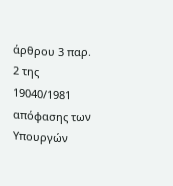άρθρου 3 παρ. 2 της 19040/1981 απόφασης των Υπουργών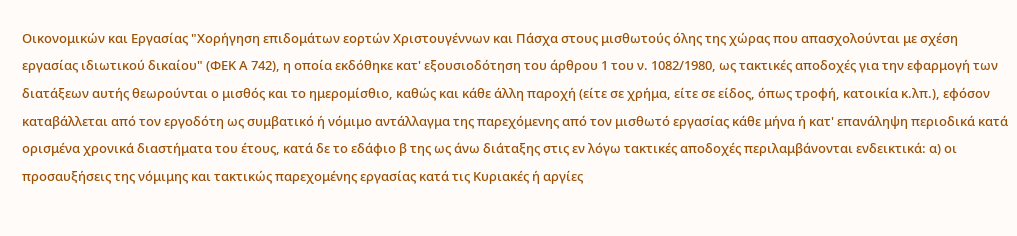Οικονομικών και Εργασίας "Χορήγηση επιδομάτων εορτών Χριστουγέννων και Πάσχα στους μισθωτούς όλης της χώρας που απασχολούνται με σχέση εργασίας ιδιωτικού δικαίου" (ΦΕΚ Α 742), η οποία εκδόθηκε κατ' εξουσιοδότηση του άρθρου 1 του ν. 1082/1980, ως τακτικές αποδοχές για την εφαρμογή των διατάξεων αυτής θεωρούνται ο μισθός και το ημερομίσθιο, καθώς και κάθε άλλη παροχή (είτε σε χρήμα, είτε σε είδος, όπως τροφή, κατοικία κ.λπ.), εφόσον καταβάλλεται από τον εργοδότη ως συμβατικό ή νόμιμο αντάλλαγμα της παρεχόμενης από τον μισθωτό εργασίας κάθε μήνα ή κατ' επανάληψη περιοδικά κατά ορισμένα χρονικά διαστήματα του έτους, κατά δε το εδάφιο β της ως άνω διάταξης στις εν λόγω τακτικές αποδοχές περιλαμβάνονται ενδεικτικά: α) οι προσαυξήσεις της νόμιμης και τακτικώς παρεχομένης εργασίας κατά τις Κυριακές ή αργίες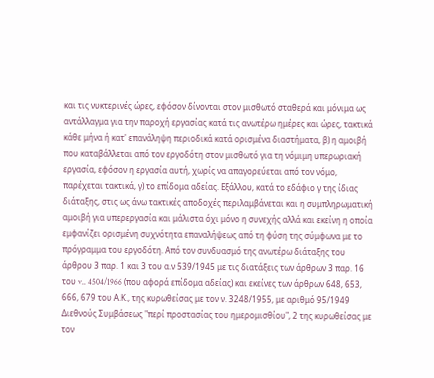και τις νυκτερινές ώρες, εφόσον δίνονται στον μισθωτό σταθερά και μόνιμα ως αντάλλαγμα για την παροχή εργασίας κατά τις ανωτέρω ημέρες και ώρες, τακτικά κάθε μήνα ή κατ' επανάληψη περιοδικά κατά ορισμένα διαστήματα, β) η αμοιβή που καταβάλλεται από τον εργοδότη στον μισθωτό για τη νόμιμη υπερωριακή εργασία, εφόσον η εργασία αυτή, χωρίς να απαγορεύεται από τον νόμο, παρέχεται τακτικά, γ) το επίδομα αδείας. Εξάλλου, κατά το εδάφιο γ της ίδιας διάταξης, στις ως άνω τακτικές αποδοχές περιλαμβάνεται και η συμπληρωματική αμοιβή για υπερεργασία και μάλιστα όχι μόνο η συνεχής αλλά και εκείνη η οποία εμφανίζει ορισμένη συχνότητα επαναλήψεως από τη φύση της σύμφωνα με το πρόγραμμα του εργοδότη. Από τον συνδυασμό της ανωτέρω διάταξης του άρθρου 3 παρ. 1 και 3 του α.ν 539/1945 με τις διατάξεις των άρθρων 3 παρ. 16 του v.. 4504/1966 (που αφορά επίδομα αδείας) και εκείνες των άρθρων 648, 653, 666, 679 του Α.Κ., της κυρωθείσας με τον ν. 3248/1955, με αριθμό 95/1949 Διεθνούς Συμβάσεως "περί προστασίας του ημερομισθίου", 2 της κυρωθείσας με τον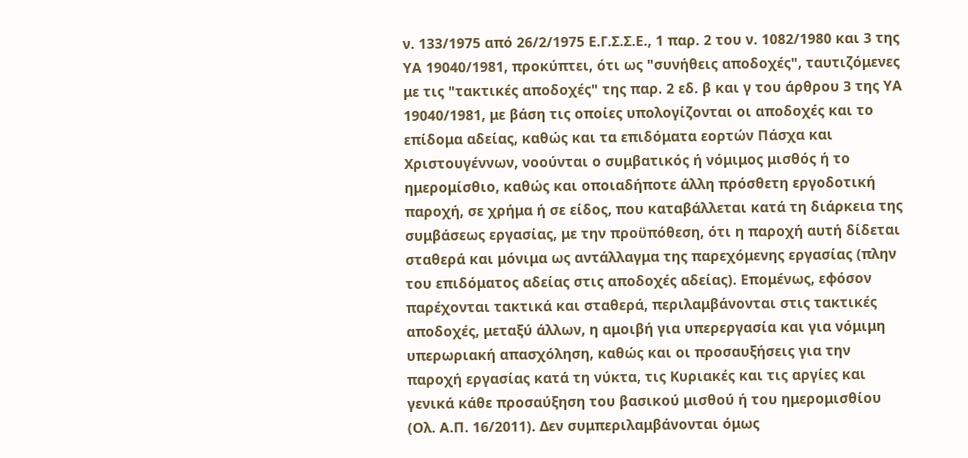ν. 133/1975 από 26/2/1975 Ε.Γ.Σ.Σ.Ε., 1 παρ. 2 του ν. 1082/1980 και 3 της ΥΑ 19040/1981, προκύπτει, ότι ως "συνήθεις αποδοχές", ταυτιζόμενες με τις "τακτικές αποδοχές" της παρ. 2 εδ. β και γ του άρθρου 3 της ΥΑ 19040/1981, με βάση τις οποίες υπολογίζονται οι αποδοχές και το επίδομα αδείας, καθώς και τα επιδόματα εορτών Πάσχα και Χριστουγέννων, νοούνται ο συμβατικός ή νόμιμος μισθός ή το ημερομίσθιο, καθώς και οποιαδήποτε άλλη πρόσθετη εργοδοτική παροχή, σε χρήμα ή σε είδος, που καταβάλλεται κατά τη διάρκεια της συμβάσεως εργασίας, με την προϋπόθεση, ότι η παροχή αυτή δίδεται σταθερά και μόνιμα ως αντάλλαγμα της παρεχόμενης εργασίας (πλην του επιδόματος αδείας στις αποδοχές αδείας). Επομένως, εφόσον παρέχονται τακτικά και σταθερά, περιλαμβάνονται στις τακτικές αποδοχές, μεταξύ άλλων, η αμοιβή για υπερεργασία και για νόμιμη υπερωριακή απασχόληση, καθώς και οι προσαυξήσεις για την παροχή εργασίας κατά τη νύκτα, τις Κυριακές και τις αργίες και γενικά κάθε προσαύξηση του βασικού μισθού ή του ημερομισθίου (Ολ. Α.Π. 16/2011). Δεν συμπεριλαμβάνονται όμως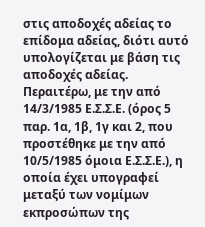στις αποδοχές αδείας το επίδομα αδείας, διότι αυτό υπολογίζεται με βάση τις αποδοχές αδείας. Περαιτέρω, με την από 14/3/1985 Ε.Σ.Σ.Ε. (όρος 5 παρ. 1α, 1β, 1γ και 2, που προστέθηκε με την από 10/5/1985 όμοια Ε.Σ.Σ.Ε.), η οποία έχει υπογραφεί μεταξύ των νομίμων εκπροσώπων της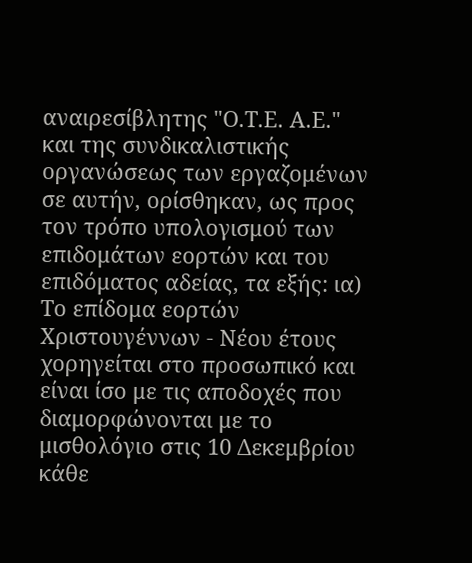αναιρεσίβλητης "Ο.Τ.Ε. Α.Ε." και της συνδικαλιστικής οργανώσεως των εργαζομένων σε αυτήν, ορίσθηκαν, ως προς τον τρόπο υπολογισμού των επιδομάτων εορτών και του επιδόματος αδείας, τα εξής: ια) Το επίδομα εορτών Χριστουγέννων - Νέου έτους χορηγείται στο προσωπικό και είναι ίσο με τις αποδοχές που διαμορφώνονται με το μισθολόγιο στις 10 Δεκεμβρίου κάθε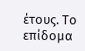έτους. Το επίδομα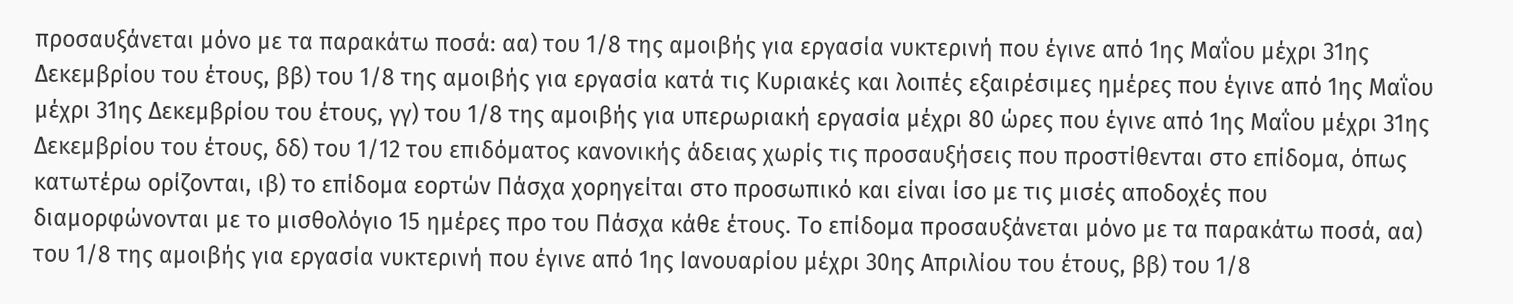προσαυξάνεται μόνο με τα παρακάτω ποσά: αα) του 1/8 της αμοιβής για εργασία νυκτερινή που έγινε από 1ης Μαΐου μέχρι 31ης Δεκεμβρίου του έτους, ββ) του 1/8 της αμοιβής για εργασία κατά τις Κυριακές και λοιπές εξαιρέσιμες ημέρες που έγινε από 1ης Μαΐου μέχρι 31ης Δεκεμβρίου του έτους, γγ) του 1/8 της αμοιβής για υπερωριακή εργασία μέχρι 80 ώρες που έγινε από 1ης Μαΐου μέχρι 31ης Δεκεμβρίου του έτους, δδ) του 1/12 του επιδόματος κανονικής άδειας χωρίς τις προσαυξήσεις που προστίθενται στο επίδομα, όπως κατωτέρω ορίζονται, ιβ) το επίδομα εορτών Πάσχα χορηγείται στο προσωπικό και είναι ίσο με τις μισές αποδοχές που διαμορφώνονται με το μισθολόγιο 15 ημέρες προ του Πάσχα κάθε έτους. Το επίδομα προσαυξάνεται μόνο με τα παρακάτω ποσά, αα) του 1/8 της αμοιβής για εργασία νυκτερινή που έγινε από 1ης Ιανουαρίου μέχρι 30ης Απριλίου του έτους, ββ) του 1/8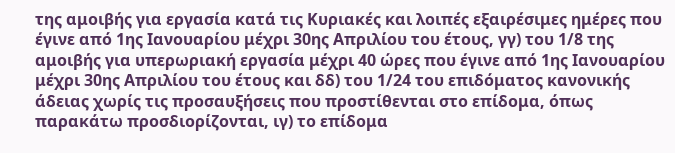της αμοιβής για εργασία κατά τις Κυριακές και λοιπές εξαιρέσιμες ημέρες που έγινε από 1ης Ιανουαρίου μέχρι 30ης Απριλίου του έτους, γγ) του 1/8 της αμοιβής για υπερωριακή εργασία μέχρι 40 ώρες που έγινε από 1ης Ιανουαρίου μέχρι 30ης Απριλίου του έτους και δδ) του 1/24 του επιδόματος κανονικής άδειας χωρίς τις προσαυξήσεις που προστίθενται στο επίδομα, όπως παρακάτω προσδιορίζονται, ιγ) το επίδομα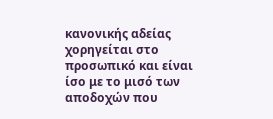κανονικής αδείας χορηγείται στο προσωπικό και είναι ίσο με το μισό των αποδοχών που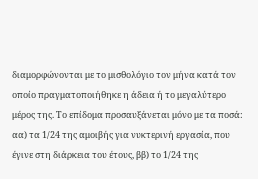διαμορφώνονται με το μισθολόγιο τον μήνα κατά τον οποίο πραγματοποιήθηκε η άδεια ή το μεγαλύτερο μέρος της. Το επίδομα προσαυξάνεται μόνο με τα ποσά: αα) τα 1/24 της αμοιβής για νυκτερινή εργασία, που έγινε στη διάρκεια του έτους, ββ) το 1/24 της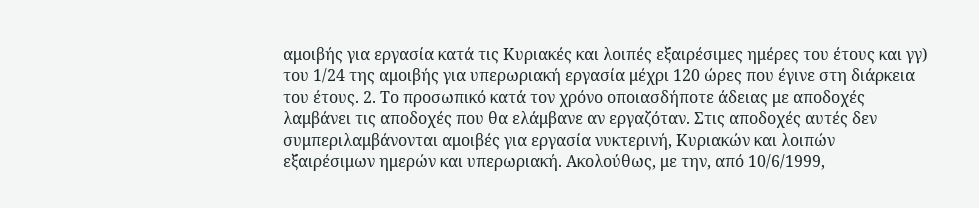αμοιβής για εργασία κατά τις Κυριακές και λοιπές εξαιρέσιμες ημέρες του έτους και γγ) του 1/24 της αμοιβής για υπερωριακή εργασία μέχρι 120 ώρες που έγινε στη διάρκεια του έτους. 2. Το προσωπικό κατά τον χρόνο οποιασδήποτε άδειας με αποδοχές λαμβάνει τις αποδοχές που θα ελάμβανε αν εργαζόταν. Στις αποδοχές αυτές δεν συμπεριλαμβάνονται αμοιβές για εργασία νυκτερινή, Κυριακών και λοιπών εξαιρέσιμων ημερών και υπερωριακή. Ακολούθως, με την, από 10/6/1999,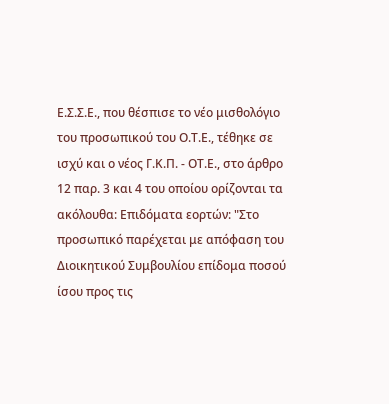Ε.Σ.Σ.Ε., που θέσπισε το νέο μισθολόγιο του προσωπικού του Ο.Τ.Ε., τέθηκε σε ισχύ και ο νέος Γ.Κ.Π. - ΟΤ.Ε., στο άρθρο 12 παρ. 3 και 4 του οποίου ορίζονται τα ακόλουθα: Επιδόματα εορτών: "Στο προσωπικό παρέχεται με απόφαση του Διοικητικού Συμβουλίου επίδομα ποσού ίσου προς τις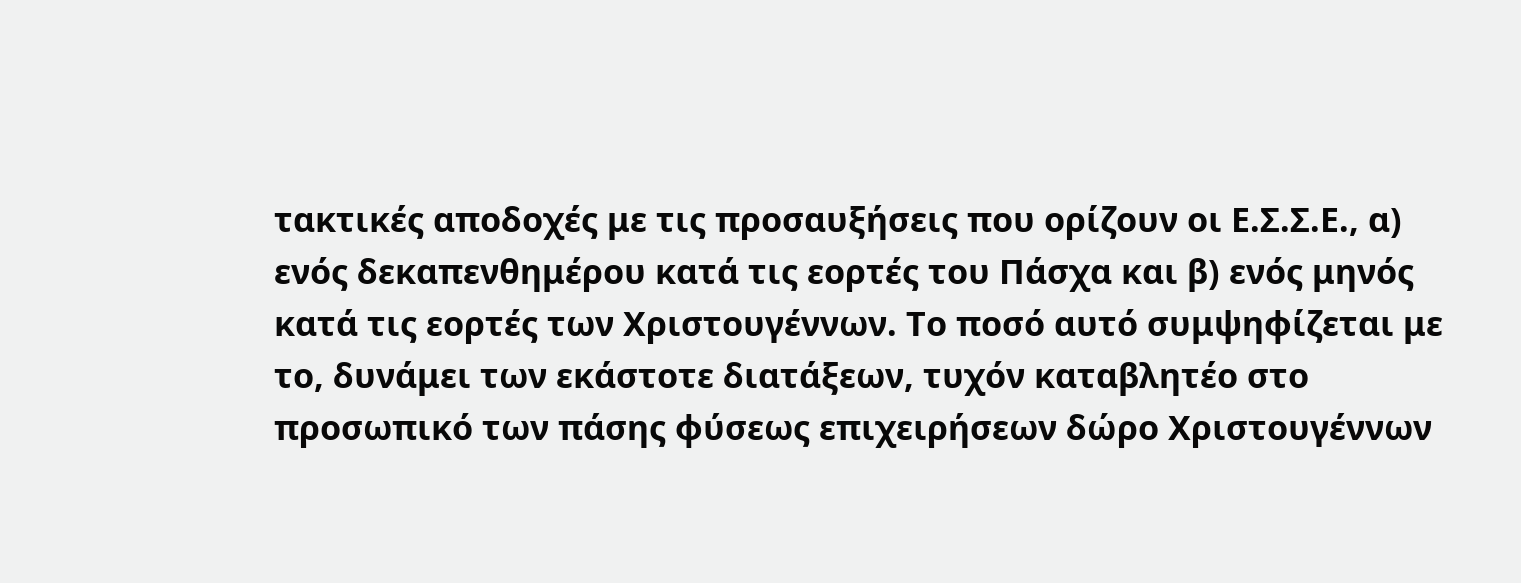τακτικές αποδοχές με τις προσαυξήσεις που ορίζουν οι Ε.Σ.Σ.Ε., α) ενός δεκαπενθημέρου κατά τις εορτές του Πάσχα και β) ενός μηνός κατά τις εορτές των Χριστουγέννων. Το ποσό αυτό συμψηφίζεται με το, δυνάμει των εκάστοτε διατάξεων, τυχόν καταβλητέο στο προσωπικό των πάσης φύσεως επιχειρήσεων δώρο Χριστουγέννων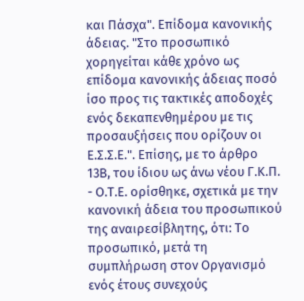και Πάσχα". Επίδομα κανονικής άδειας. "Στο προσωπικό χορηγείται κάθε χρόνο ως επίδομα κανονικής άδειας ποσό ίσο προς τις τακτικές αποδοχές ενός δεκαπενθημέρου με τις προσαυξήσεις που ορίζουν οι Ε.Σ.Σ.Ε.". Επίσης, με το άρθρο 13Β, του ίδιου ως άνω νέου Γ.Κ.Π. - Ο.Τ.Ε. ορίσθηκε, σχετικά με την κανονική άδεια του προσωπικού της αναιρεσίβλητης, ότι: Το προσωπικό, μετά τη συμπλήρωση στον Οργανισμό ενός έτους συνεχούς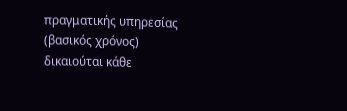πραγματικής υπηρεσίας (βασικός χρόνος) δικαιούται κάθε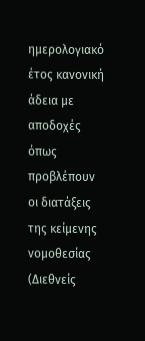ημερολογιακό έτος κανονική άδεια με αποδοχές όπως προβλέπουν οι διατάξεις της κείμενης νομοθεσίας (Διεθνείς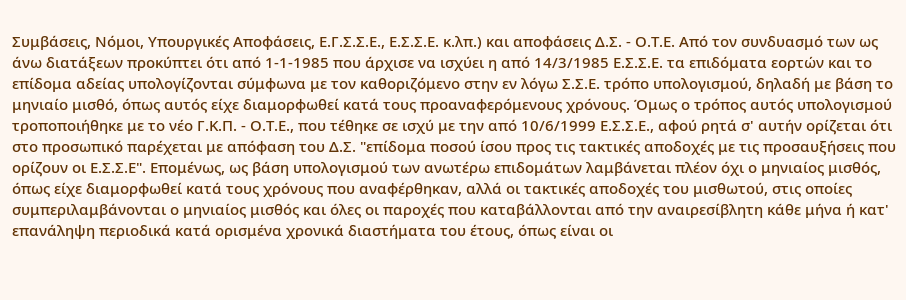Συμβάσεις, Νόμοι, Υπουργικές Αποφάσεις, Ε.Γ.Σ.Σ.Ε., Ε.Σ.Σ.Ε. κ.λπ.) και αποφάσεις Δ.Σ. - Ο.Τ.Ε. Από τον συνδυασμό των ως άνω διατάξεων προκύπτει ότι από 1-1-1985 που άρχισε να ισχύει η από 14/3/1985 Ε.Σ.Σ.Ε. τα επιδόματα εορτών και το επίδομα αδείας υπολογίζονται σύμφωνα με τον καθοριζόμενο στην εν λόγω Σ.Σ.Ε. τρόπο υπολογισμού, δηλαδή με βάση το μηνιαίο μισθό, όπως αυτός είχε διαμορφωθεί κατά τους προαναφερόμενους χρόνους. Όμως ο τρόπος αυτός υπολογισμού τροποποιήθηκε με το νέο Γ.Κ.Π. - Ο.Τ.Ε., που τέθηκε σε ισχύ με την από 10/6/1999 Ε.Σ.Σ.Ε., αφού ρητά σ' αυτήν ορίζεται ότι στο προσωπικό παρέχεται με απόφαση του Δ.Σ. "επίδομα ποσού ίσου προς τις τακτικές αποδοχές με τις προσαυξήσεις που ορίζουν οι Ε.Σ.Σ.Ε". Επομένως, ως βάση υπολογισμού των ανωτέρω επιδομάτων λαμβάνεται πλέον όχι ο μηνιαίος μισθός, όπως είχε διαμορφωθεί κατά τους χρόνους που αναφέρθηκαν, αλλά οι τακτικές αποδοχές του μισθωτού, στις οποίες συμπεριλαμβάνονται ο μηνιαίος μισθός και όλες οι παροχές που καταβάλλονται από την αναιρεσίβλητη κάθε μήνα ή κατ' επανάληψη περιοδικά κατά ορισμένα χρονικά διαστήματα του έτους, όπως είναι οι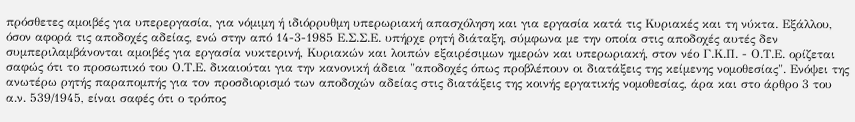πρόσθετες αμοιβές για υπερεργασία, για νόμιμη ή ιδιόρρυθμη υπερωριακή απασχόληση και για εργασία κατά τις Κυριακές και τη νύκτα. Εξάλλου, όσον αφορά τις αποδοχές αδείας, ενώ στην από 14-3-1985 Ε.Σ.Σ.Ε. υπήρχε ρητή διάταξη, σύμφωνα με την οποία στις αποδοχές αυτές δεν συμπεριλαμβάνονται αμοιβές για εργασία νυκτερινή, Κυριακών και λοιπών εξαιρέσιμων ημερών και υπερωριακή, στον νέο Γ.Κ.Π. - Ο.Τ.Ε. ορίζεται σαφώς ότι το προσωπικό του Ο.Τ.Ε. δικαιούται για την κανονική άδεια "αποδοχές όπως προβλέπουν οι διατάξεις της κείμενης νομοθεσίας". Ενόψει της ανωτέρω ρητής παραπομπής για τον προσδιορισμό των αποδοχών αδείας στις διατάξεις της κοινής εργατικής νομοθεσίας, άρα και στο άρθρο 3 του α.ν. 539/1945, είναι σαφές ότι ο τρόπος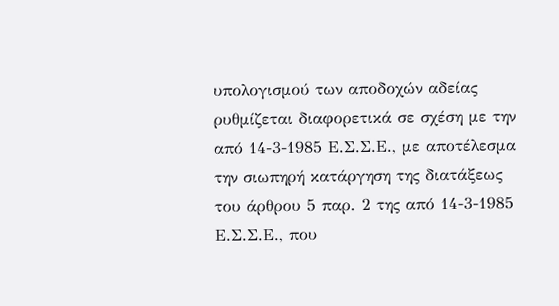υπολογισμού των αποδοχών αδείας ρυθμίζεται διαφορετικά σε σχέση με την από 14-3-1985 Ε.Σ.Σ.Ε., με αποτέλεσμα την σιωπηρή κατάργηση της διατάξεως του άρθρου 5 παρ. 2 της από 14-3-1985 Ε.Σ.Σ.Ε., που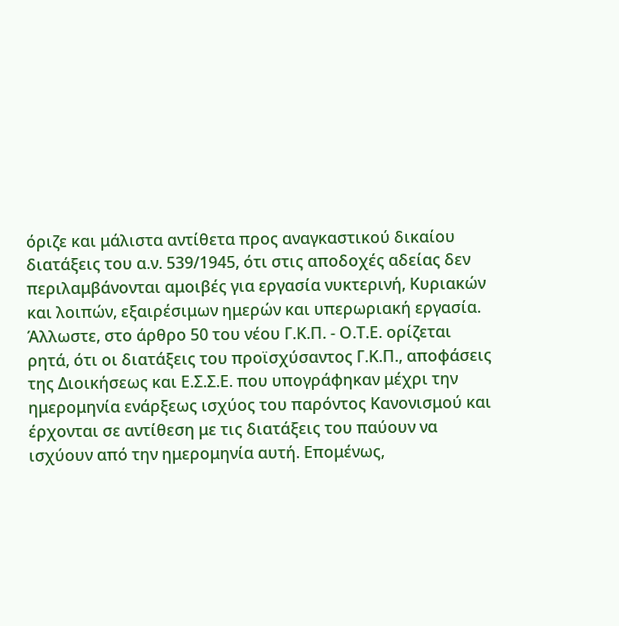όριζε και μάλιστα αντίθετα προς αναγκαστικού δικαίου διατάξεις του α.ν. 539/1945, ότι στις αποδοχές αδείας δεν περιλαμβάνονται αμοιβές για εργασία νυκτερινή, Κυριακών και λοιπών, εξαιρέσιμων ημερών και υπερωριακή εργασία. Άλλωστε, στο άρθρο 50 του νέου Γ.Κ.Π. - Ο.Τ.Ε. ορίζεται ρητά, ότι οι διατάξεις του προϊσχύσαντος Γ.Κ.Π., αποφάσεις της Διοικήσεως και Ε.Σ.Σ.Ε. που υπογράφηκαν μέχρι την ημερομηνία ενάρξεως ισχύος του παρόντος Κανονισμού και έρχονται σε αντίθεση με τις διατάξεις του παύουν να ισχύουν από την ημερομηνία αυτή. Επομένως,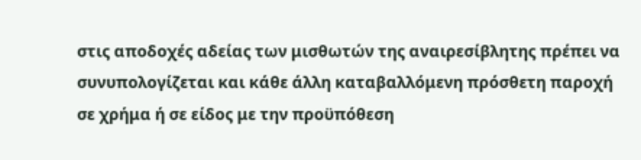στις αποδοχές αδείας των μισθωτών της αναιρεσίβλητης πρέπει να συνυπολογίζεται και κάθε άλλη καταβαλλόμενη πρόσθετη παροχή σε χρήμα ή σε είδος με την προϋπόθεση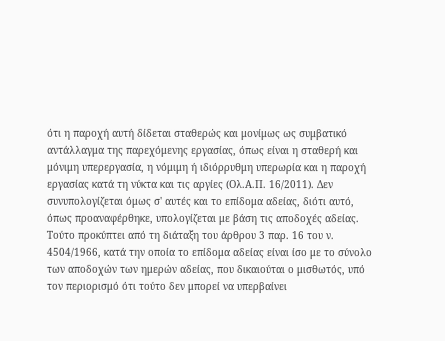ότι η παροχή αυτή δίδεται σταθερώς και μονίμως ως συμβατικό αντάλλαγμα της παρεχόμενης εργασίας, όπως είναι η σταθερή και μόνιμη υπερεργασία, η νόμιμη ή ιδιόρρυθμη υπερωρία και η παροχή εργασίας κατά τη νύκτα και τις αργίες (Ολ.Α.Π. 16/2011). Δεν συνυπολογίζεται όμως σ' αυτές και το επίδομα αδείας, διότι αυτό, όπως προαναφέρθηκε, υπολογίζεται με βάση τις αποδοχές αδείας. Τούτο προκύπτει από τη διάταξη του άρθρου 3 παρ. 16 του ν. 4504/1966, κατά την οποία το επίδομα αδείας είναι ίσο με το σύνολο των αποδοχών των ημερών αδείας, που δικαιούται ο μισθωτός, υπό τον περιορισμό ότι τούτο δεν μπορεί να υπερβαίνει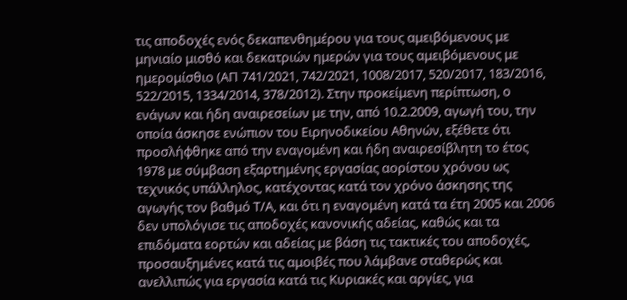τις αποδοχές ενός δεκαπενθημέρου για τους αμειβόμενους με μηνιαίο μισθό και δεκατριών ημερών για τους αμειβόμενους με ημερομίσθιο (ΑΠ 741/2021, 742/2021, 1008/2017, 520/2017, 183/2016, 522/2015, 1334/2014, 378/2012). Στην προκείμενη περίπτωση, ο ενάγων και ήδη αναιρεσείων με την, από 10.2.2009, αγωγή του, την οποία άσκησε ενώπιον του Ειρηνοδικείου Αθηνών, εξέθετε ότι προσλήφθηκε από την εναγομένη και ήδη αναιρεσίβλητη το έτος 1978 με σύμβαση εξαρτημένης εργασίας αορίστου χρόνου ως τεχνικός υπάλληλος, κατέχοντας κατά τον χρόνο άσκησης της αγωγής τον βαθμό Τ/Α, και ότι η εναγομένη κατά τα έτη 2005 και 2006 δεν υπολόγισε τις αποδοχές κανονικής αδείας, καθώς και τα επιδόματα εορτών και αδείας με βάση τις τακτικές του αποδοχές, προσαυξημένες κατά τις αμοιβές που λάμβανε σταθερώς και ανελλιπώς για εργασία κατά τις Κυριακές και αργίες, για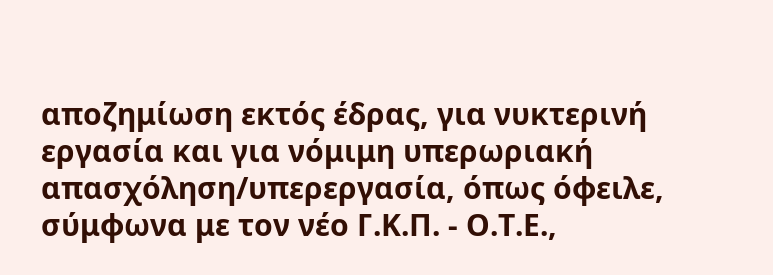αποζημίωση εκτός έδρας, για νυκτερινή εργασία και για νόμιμη υπερωριακή απασχόληση/υπερεργασία, όπως όφειλε, σύμφωνα με τον νέο Γ.Κ.Π. - Ο.Τ.Ε.,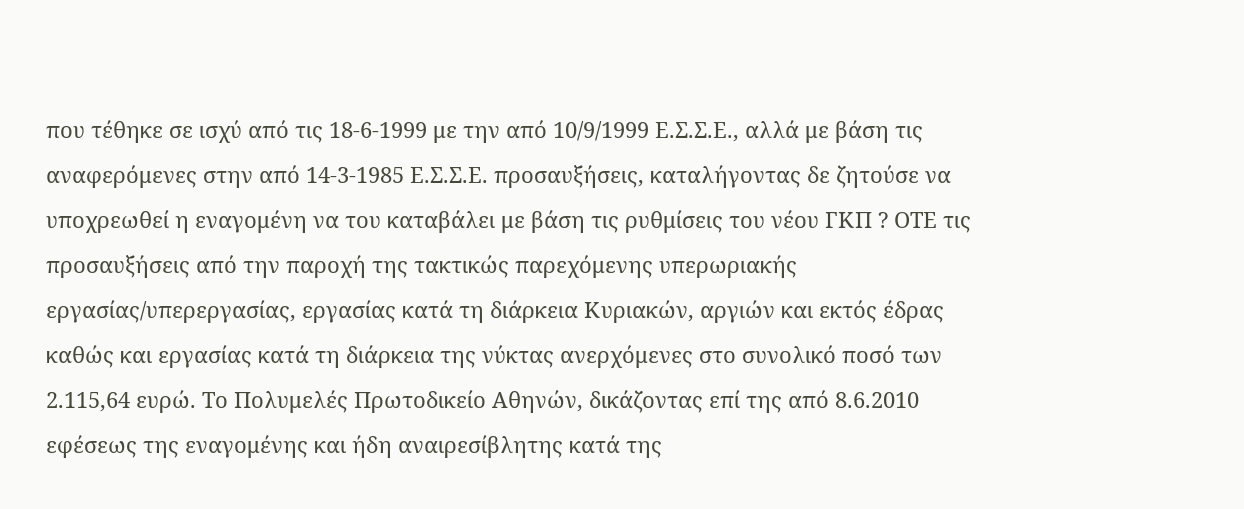που τέθηκε σε ισχύ από τις 18-6-1999 με την από 10/9/1999 Ε.Σ.Σ.Ε., αλλά με βάση τις αναφερόμενες στην από 14-3-1985 Ε.Σ.Σ.Ε. προσαυξήσεις, καταλήγοντας δε ζητούσε να υποχρεωθεί η εναγομένη να του καταβάλει με βάση τις ρυθμίσεις του νέου ΓΚΠ ? ΟΤΕ τις προσαυξήσεις από την παροχή της τακτικώς παρεχόμενης υπερωριακής εργασίας/υπερεργασίας, εργασίας κατά τη διάρκεια Κυριακών, αργιών και εκτός έδρας καθώς και εργασίας κατά τη διάρκεια της νύκτας ανερχόμενες στο συνολικό ποσό των 2.115,64 ευρώ. Το Πολυμελές Πρωτοδικείο Αθηνών, δικάζοντας επί της από 8.6.2010 εφέσεως της εναγομένης και ήδη αναιρεσίβλητης κατά της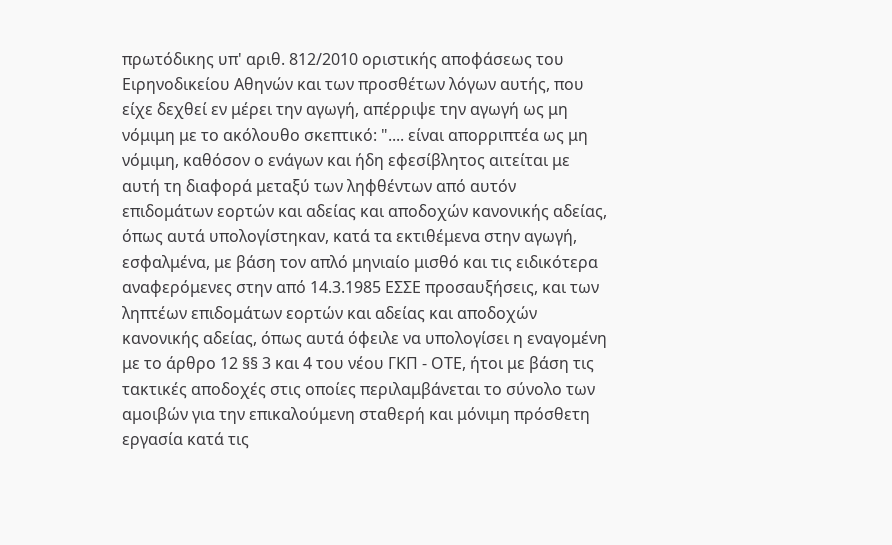πρωτόδικης υπ' αριθ. 812/2010 οριστικής αποφάσεως του Ειρηνοδικείου Αθηνών και των προσθέτων λόγων αυτής, που είχε δεχθεί εν μέρει την αγωγή, απέρριψε την αγωγή ως μη νόμιμη με το ακόλουθο σκεπτικό: ".... είναι απορριπτέα ως μη νόμιμη, καθόσον ο ενάγων και ήδη εφεσίβλητος αιτείται με αυτή τη διαφορά μεταξύ των ληφθέντων από αυτόν επιδομάτων εορτών και αδείας και αποδοχών κανονικής αδείας, όπως αυτά υπολογίστηκαν, κατά τα εκτιθέμενα στην αγωγή, εσφαλμένα, με βάση τον απλό μηνιαίο μισθό και τις ειδικότερα αναφερόμενες στην από 14.3.1985 ΕΣΣΕ προσαυξήσεις, και των ληπτέων επιδομάτων εορτών και αδείας και αποδοχών κανονικής αδείας, όπως αυτά όφειλε να υπολογίσει η εναγομένη με το άρθρο 12 §§ 3 και 4 του νέου ΓΚΠ - ΟΤΕ, ήτοι με βάση τις τακτικές αποδοχές στις οποίες περιλαμβάνεται το σύνολο των αμοιβών για την επικαλούμενη σταθερή και μόνιμη πρόσθετη εργασία κατά τις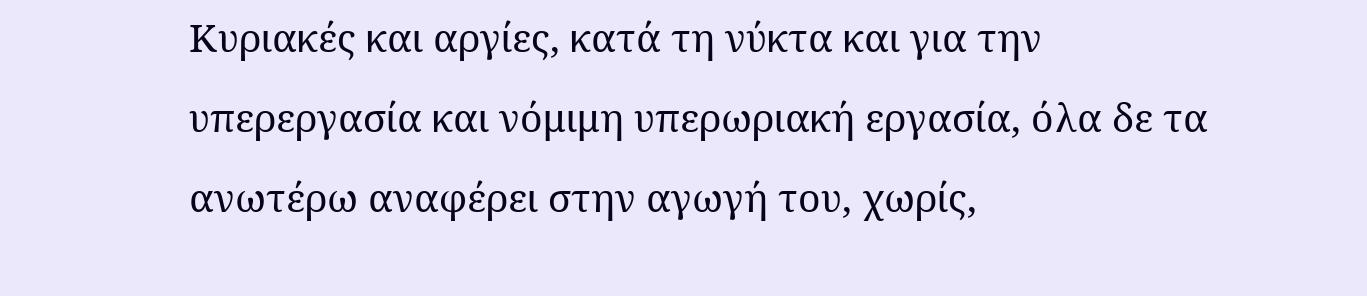Κυριακές και αργίες, κατά τη νύκτα και για την υπερεργασία και νόμιμη υπερωριακή εργασία, όλα δε τα ανωτέρω αναφέρει στην αγωγή του, χωρίς,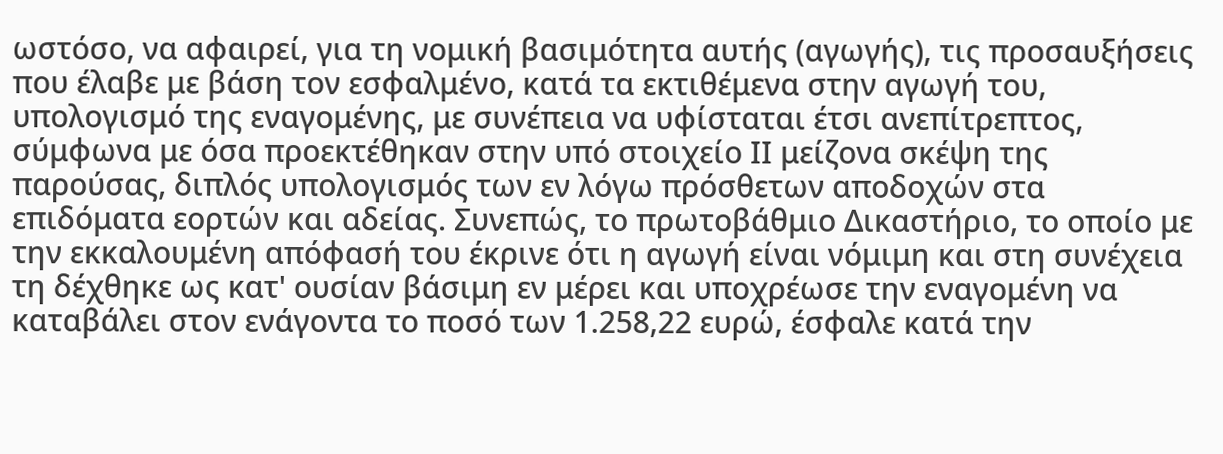ωστόσο, να αφαιρεί, για τη νομική βασιμότητα αυτής (αγωγής), τις προσαυξήσεις που έλαβε με βάση τον εσφαλμένο, κατά τα εκτιθέμενα στην αγωγή του, υπολογισμό της εναγομένης, με συνέπεια να υφίσταται έτσι ανεπίτρεπτος, σύμφωνα με όσα προεκτέθηκαν στην υπό στοιχείο ΙΙ μείζονα σκέψη της παρούσας, διπλός υπολογισμός των εν λόγω πρόσθετων αποδοχών στα επιδόματα εορτών και αδείας. Συνεπώς, το πρωτοβάθμιο Δικαστήριο, το οποίο με την εκκαλουμένη απόφασή του έκρινε ότι η αγωγή είναι νόμιμη και στη συνέχεια τη δέχθηκε ως κατ' ουσίαν βάσιμη εν μέρει και υποχρέωσε την εναγομένη να καταβάλει στον ενάγοντα το ποσό των 1.258,22 ευρώ, έσφαλε κατά την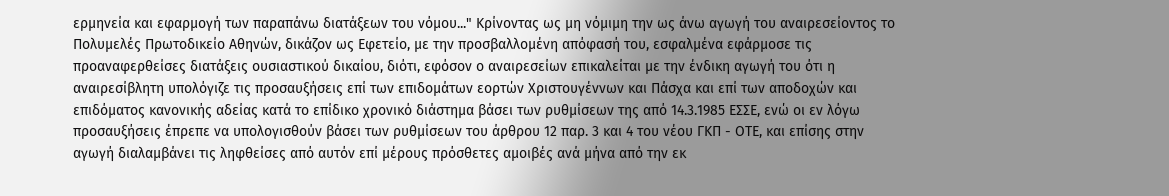ερμηνεία και εφαρμογή των παραπάνω διατάξεων του νόμου..." Κρίνοντας ως μη νόμιμη την ως άνω αγωγή του αναιρεσείοντος το Πολυμελές Πρωτοδικείο Αθηνών, δικάζον ως Εφετείο, με την προσβαλλομένη απόφασή του, εσφαλμένα εφάρμοσε τις προαναφερθείσες διατάξεις ουσιαστικού δικαίου, διότι, εφόσον ο αναιρεσείων επικαλείται με την ένδικη αγωγή του ότι η αναιρεσίβλητη υπολόγιζε τις προσαυξήσεις επί των επιδομάτων εορτών Χριστουγέννων και Πάσχα και επί των αποδοχών και επιδόματος κανονικής αδείας κατά το επίδικο χρονικό διάστημα βάσει των ρυθμίσεων της από 14.3.1985 ΕΣΣΕ, ενώ οι εν λόγω προσαυξήσεις έπρεπε να υπολογισθούν βάσει των ρυθμίσεων του άρθρου 12 παρ. 3 και 4 του νέου ΓΚΠ - ΟΤΕ, και επίσης στην αγωγή διαλαμβάνει τις ληφθείσες από αυτόν επί μέρους πρόσθετες αμοιβές ανά μήνα από την εκ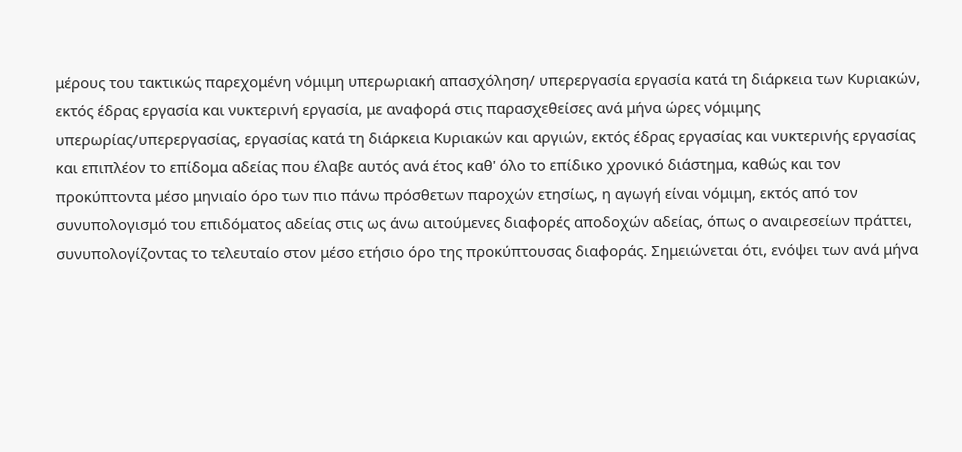μέρους του τακτικώς παρεχομένη νόμιμη υπερωριακή απασχόληση/ υπερεργασία εργασία κατά τη διάρκεια των Κυριακών, εκτός έδρας εργασία και νυκτερινή εργασία, με αναφορά στις παρασχεθείσες ανά μήνα ώρες νόμιμης υπερωρίας/υπερεργασίας, εργασίας κατά τη διάρκεια Κυριακών και αργιών, εκτός έδρας εργασίας και νυκτερινής εργασίας και επιπλέον το επίδομα αδείας που έλαβε αυτός ανά έτος καθ' όλο το επίδικο χρονικό διάστημα, καθώς και τον προκύπτοντα μέσο μηνιαίο όρο των πιο πάνω πρόσθετων παροχών ετησίως, η αγωγή είναι νόμιμη, εκτός από τον συνυπολογισμό του επιδόματος αδείας στις ως άνω αιτούμενες διαφορές αποδοχών αδείας, όπως ο αναιρεσείων πράττει, συνυπολογίζοντας το τελευταίο στον μέσο ετήσιο όρο της προκύπτουσας διαφοράς. Σημειώνεται ότι, ενόψει των ανά μήνα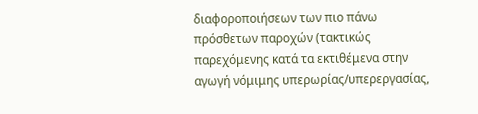διαφοροποιήσεων των πιο πάνω πρόσθετων παροχών (τακτικώς παρεχόμενης κατά τα εκτιθέμενα στην αγωγή νόμιμης υπερωρίας/υπερεργασίας,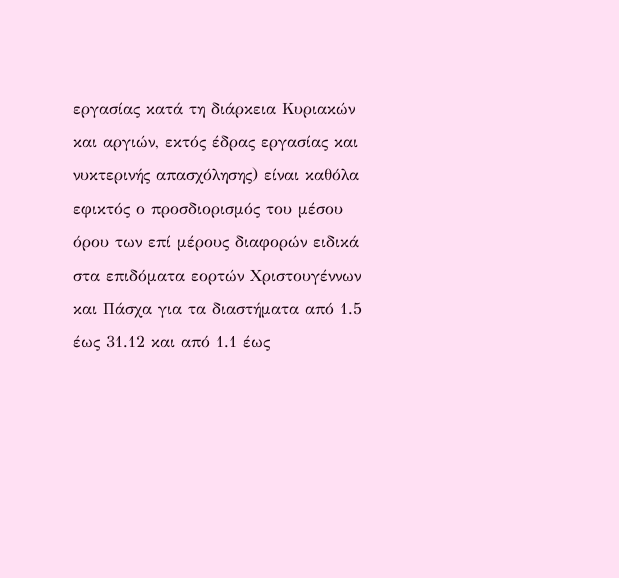εργασίας κατά τη διάρκεια Κυριακών και αργιών, εκτός έδρας εργασίας και νυκτερινής απασχόλησης) είναι καθόλα εφικτός ο προσδιορισμός του μέσου όρου των επί μέρους διαφορών ειδικά στα επιδόματα εορτών Χριστουγέννων και Πάσχα για τα διαστήματα από 1.5 έως 31.12 και από 1.1 έως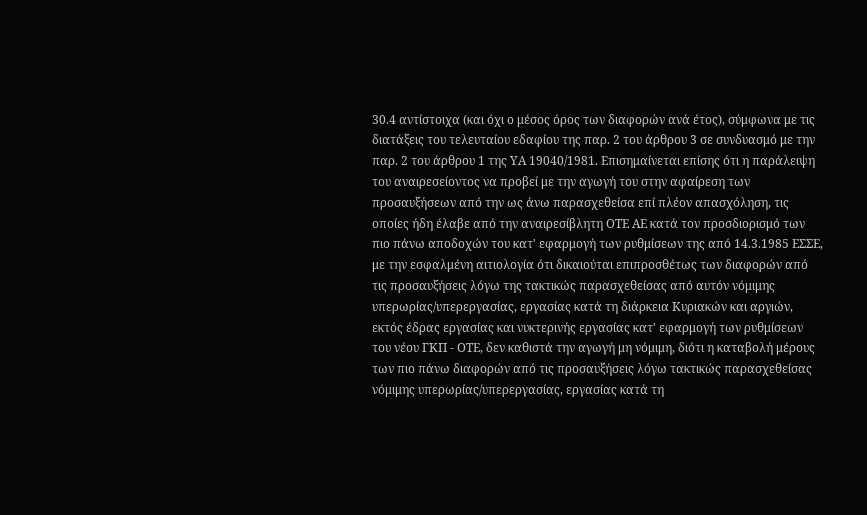30.4 αντίστοιχα (και όχι ο μέσος όρος των διαφορών ανά έτος), σύμφωνα με τις διατάξεις του τελευταίου εδαφίου της παρ. 2 του άρθρου 3 σε συνδυασμό με την παρ. 2 του άρθρου 1 της ΥΑ 19040/1981. Επισημαίνεται επίσης ότι η παράλειψη του αναιρεσείοντος να προβεί με την αγωγή του στην αφαίρεση των προσαυξήσεων από την ως άνω παρασχεθείσα επί πλέον απασχόληση, τις οποίες ήδη έλαβε από την αναιρεσίβλητη ΟΤΕ ΑΕ κατά τον προσδιορισμό των πιο πάνω αποδοχών του κατ' εφαρμογή των ρυθμίσεων της από 14.3.1985 ΕΣΣΕ, με την εσφαλμένη αιτιολογία ότι δικαιούται επιπροσθέτως των διαφορών από τις προσαυξήσεις λόγω της τακτικώς παρασχεθείσας από αυτόν νόμιμης υπερωρίας/υπερεργασίας, εργασίας κατά τη διάρκεια Κυριακών και αργιών, εκτός έδρας εργασίας και νυκτερινής εργασίας κατ' εφαρμογή των ρυθμίσεων του νέου ΓΚΠ - ΟΤΕ, δεν καθιστά την αγωγή μη νόμιμη, διότι η καταβολή μέρους των πιο πάνω διαφορών από τις προσαυξήσεις λόγω τακτικώς παρασχεθείσας νόμιμης υπερωρίας/υπερεργασίας, εργασίας κατά τη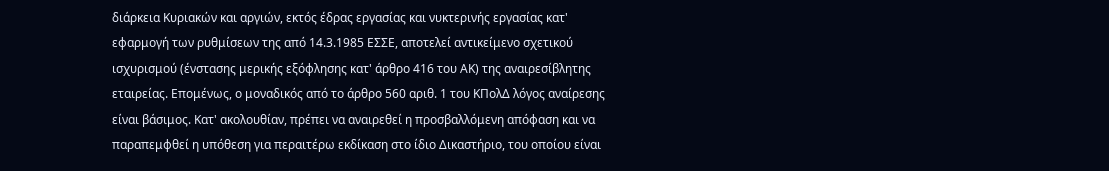διάρκεια Κυριακών και αργιών, εκτός έδρας εργασίας και νυκτερινής εργασίας κατ' εφαρμογή των ρυθμίσεων της από 14.3.1985 ΕΣΣΕ, αποτελεί αντικείμενο σχετικού ισχυρισμού (ένστασης μερικής εξόφλησης κατ' άρθρο 416 του ΑΚ) της αναιρεσίβλητης εταιρείας. Επομένως, ο μοναδικός από το άρθρο 560 αριθ. 1 του ΚΠολΔ λόγος αναίρεσης είναι βάσιμος. Κατ' ακολουθίαν, πρέπει να αναιρεθεί η προσβαλλόμενη απόφαση και να παραπεμφθεί η υπόθεση για περαιτέρω εκδίκαση στο ίδιο Δικαστήριο, του οποίου είναι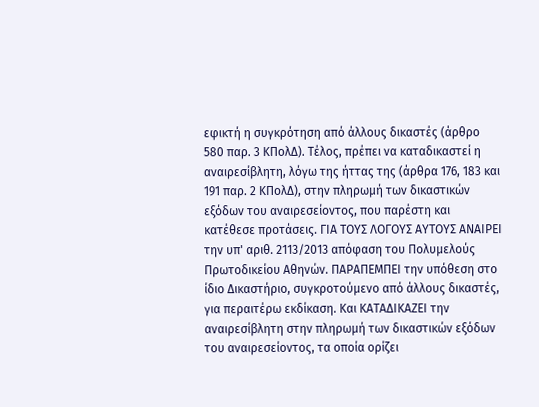εφικτή η συγκρότηση από άλλους δικαστές (άρθρο 580 παρ. 3 ΚΠολΔ). Τέλος, πρέπει να καταδικαστεί η αναιρεσίβλητη, λόγω της ήττας της (άρθρα 176, 183 και 191 παρ. 2 ΚΠολΔ), στην πληρωμή των δικαστικών εξόδων του αναιρεσείοντος, που παρέστη και κατέθεσε προτάσεις. ΓΙΑ ΤΟΥΣ ΛΟΓΟΥΣ ΑΥΤΟΥΣ ΑΝΑΙΡΕΙ την υπ' αριθ. 2113/2013 απόφαση του Πολυμελούς Πρωτοδικείου Αθηνών. ΠΑΡΑΠΕΜΠΕΙ την υπόθεση στο ίδιο Δικαστήριο, συγκροτούμενο από άλλους δικαστές, για περαιτέρω εκδίκαση. Και ΚΑΤΑΔΙΚΑΖΕΙ την αναιρεσίβλητη στην πληρωμή των δικαστικών εξόδων του αναιρεσείοντος, τα οποία ορίζει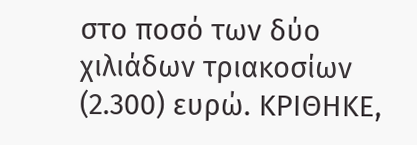στο ποσό των δύο χιλιάδων τριακοσίων (2.300) ευρώ. ΚΡΙΘΗΚΕ,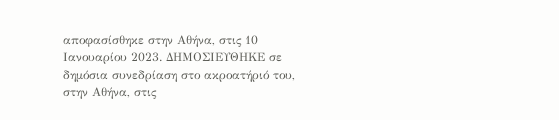αποφασίσθηκε στην Αθήνα, στις 10 Ιανουαρίου 2023. ΔΗΜΟΣΙΕΥΘΗΚΕ σε δημόσια συνεδρίαση στο ακροατήριό του, στην Αθήνα, στις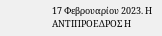17 Φεβρουαρίου 2023. Η ΑΝΤΙΠΡΟΕΔΡΟΣ Η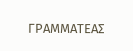ΓΡΑΜΜΑΤΕΑΣ